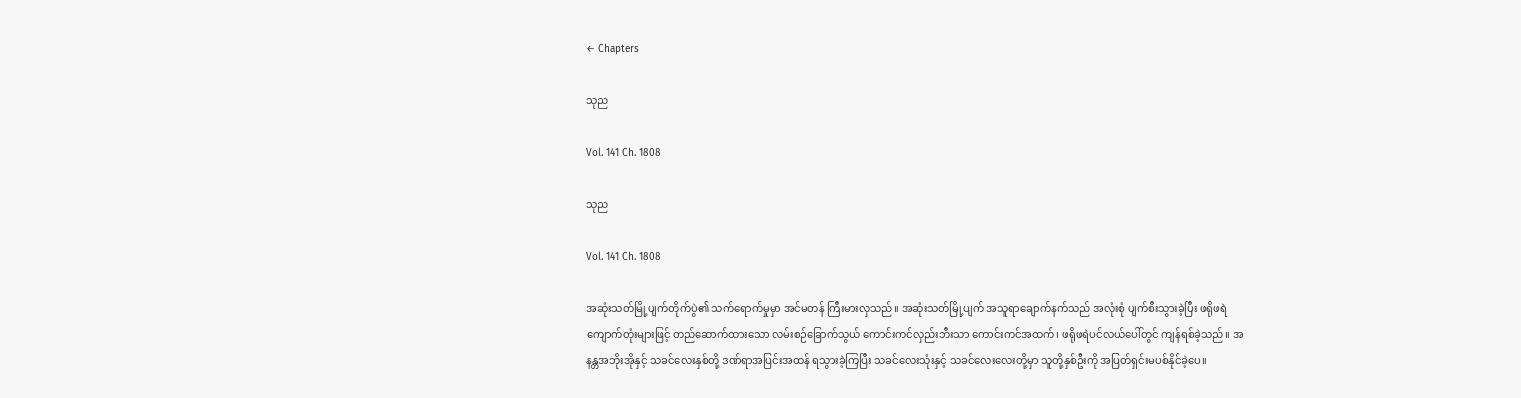← Chapters

သုည

Vol. 141 Ch. 1808

သုည

Vol. 141 Ch. 1808

အဆုံးသတ်မြို့ပျက်တိုက်ပွဲ၏ သက်ရောက်မှုမှာ အင်မတန် ကြီးမားလှသည်။ အဆုံးသတ်မြို့ပျက် အသူရာချောက်နက်သည် အလုံးစုံ ပျက်စီးသွားခဲ့ပြီး ဖရိုဖရဲကျောက်တုံးများဖြင့် တည်ဆောက်ထားသော လမ်းစဉ်ခြောက်သွယ် ကောင်းကင်လှည်းဘီးသာ ကောင်းကင်အထက်၊ ဖရိုဖရဲပင်လယ်ပေါ်တွင် ကျန်ရစ်ခဲ့သည်။ အနန္တအဘိုးအိုနှင့် သခင်လေးနှစ်တို့ ဒဏ်ရာအပြင်းအထန် ရသွားခဲ့ကြပြီး သခင်လေးသုံးနှင့် သခင်လေးလေးတို့မှာ သူတို့နှစ်ဦးကို အပြတ်ရှင်းမပစ်နိုင်ခဲ့ပေ။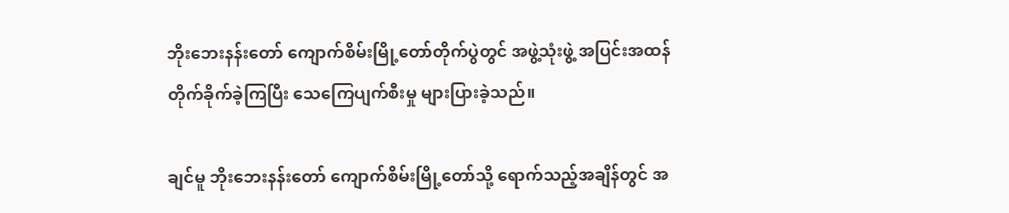ဘိုးဘေးနန်းတော် ကျောက်စိမ်းမြို့တော်တိုက်ပွဲတွင် အဖွဲ့သုံးဖွဲ့ အပြင်းအထန် တိုက်ခိုက်ခဲ့ကြပြီး သေကြေပျက်စီးမှု များပြားခဲ့သည်။

ချင်မူ ဘိုးဘေးနန်းတော် ကျောက်စိမ်းမြို့တော်သို့ ရောက်သည့်အချိန်တွင် အ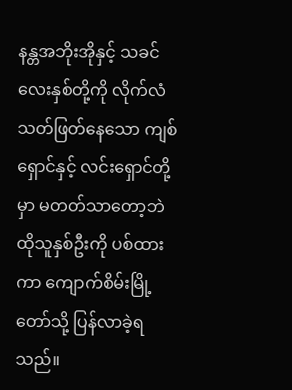နန္တအဘိုးအိုနှင့် သခင်လေးနှစ်တို့ကို လိုက်လံသတ်ဖြတ်နေသော ကျစ်ရှောင်နှင့် လင်းရှောင်တို့မှာ မတတ်သာတော့ဘဲ ထိုသူနှစ်ဦးကို ပစ်ထားကာ ကျောက်စိမ်းမြို့တော်သို့ ပြန်လာခဲ့ရသည်။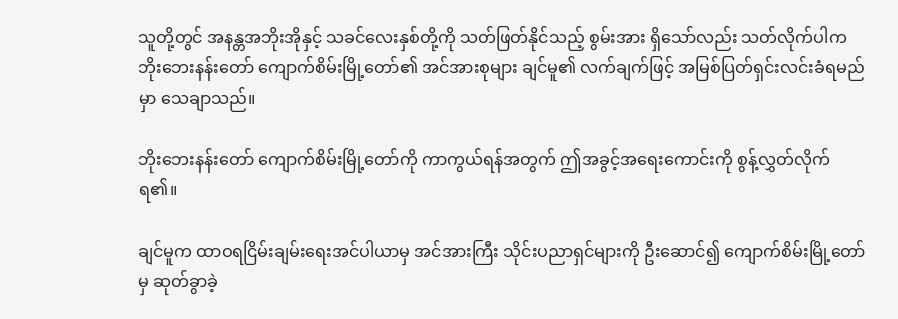သူတို့တွင် အနန္တအဘိုးအိုနှင့် သခင်လေးနှစ်တို့ကို သတ်ဖြတ်နိုင်သည့် စွမ်းအား ရှိသော်လည်း သတ်လိုက်ပါက ဘိုးဘေးနန်းတော် ကျောက်စိမ်းမြို့တော်၏ အင်အားစုများ ချင်မူ၏ လက်ချက်ဖြင့် အမြစ်ပြတ်ရှင်းလင်းခံရမည်မှာ သေချာသည်။

ဘိုးဘေးနန်းတော် ကျောက်စိမ်းမြို့တော်ကို ကာကွယ်ရန်အတွက် ဤအခွင့်အရေးကောင်းကို စွန့်လွှတ်လိုက်ရ၏။

ချင်မူက ထာဝရငြိမ်းချမ်းရေးအင်ပါယာမှ အင်အားကြီး သိုင်းပညာရှင်များကို ဦးဆောင်၍ ကျောက်စိမ်းမြို့တော်မှ ဆုတ်ခွာခဲ့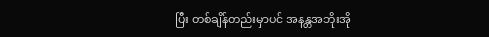ပြီး တစ်ချိန်တည်းမှာပင် အနန္တအဘိုးအို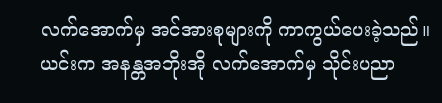လက်အောက်မှ အင်အားစုများကို ကာကွယ်ပေးခဲ့သည်။ ယင်းက အနန္တအဘိုးအို လက်အောက်မှ သိုင်းပညာ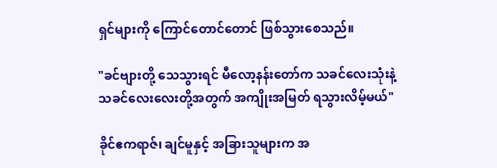ရှင်များကို ကြောင်တောင်တောင် ဖြစ်သွားစေသည်။

"ခင်ဗျားတို့ သေသွားရင် မီလော့နန်းတော်က သခင်လေးသုံးနဲ့ သခင်လေးလေးတို့အတွက် အကျိုးအမြတ် ရသွားလိမ့်မယ်"

ခိုင်ဧကရာဇ်၊ ချင်မူနှင့် အခြားသူများက အ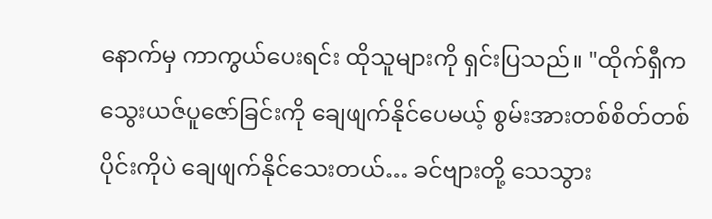နောက်မှ ကာကွယ်ပေးရင်း ထိုသူများကို ရှင်းပြသည်။ "ထိုက်ရှီက သွေးယဇ်ပူဇော်ခြင်းကို ချေဖျက်နိုင်ပေမယ့် စွမ်းအားတစ်စိတ်တစ်ပိုင်းကိုပဲ ချေဖျက်နိုင်သေးတယ်… ခင်ဗျားတို့ သေသွား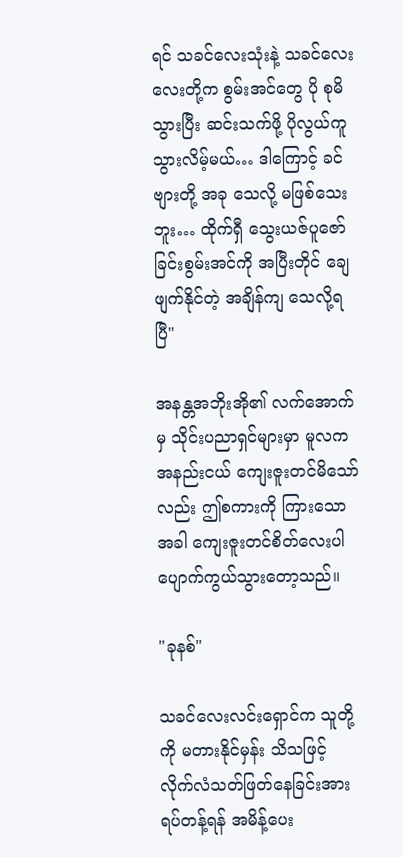ရင် သခင်လေးသုံးနဲ့ သခင်လေးလေးတို့က စွမ်းအင်တွေ ပို စုမိသွားပြီး ဆင်းသက်ဖို့ ပိုလွယ်ကူသွားလိမ့်မယ်… ဒါကြောင့် ခင်ဗျားတို့ အခု သေလို့ မဖြစ်သေးဘူး… ထိုက်ရှီ သွေးယဇ်ပူဇော်ခြင်းစွမ်းအင်ကို အပြီးတိုင် ချေဖျက်နိုင်တဲ့ အချိန်ကျ သေလို့ရပြီ"

အနန္တအဘိုးအို၏ လက်အောက်မှ သိုင်းပညာရှင်များမှာ မူလက အနည်းငယ် ကျေးဇူးတင်မိသော်လည်း ဤစကားကို ကြားသောအခါ ကျေးဇူးတင်စိတ်လေးပါ ပျောက်ကွယ်သွားတော့သည်။

"ခုနစ်"

သခင်လေးလင်းရှောင်က သူတို့ကို မတားနိုင်မှန်း သိသဖြင့် လိုက်လံသတ်ဖြတ်နေခြင်းအား ရပ်တန့်ရန် အမိန့်ပေး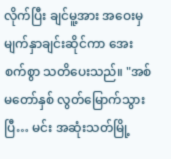လိုက်ပြီး ချင်မူ့အား အဝေးမှ မျက်နှာချင်းဆိုင်ကာ အေးစက်စွာ သတိပေးသည်။ "အစ်မတော်နှစ် လွတ်မြောက်သွားပြီ… မင်း အဆုံးသတ်မြို့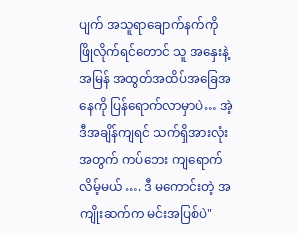ပျက် အသူရာချောက်နက်ကို ဖြိုလိုက်ရင်တောင် သူ အနှေးနဲ့ အမြန် အထွတ်အထိပ်အခြေအနေကို ပြန်ရောက်လာမှာပဲ… အဲ့ဒီအချိန်ကျရင် သက်ရှိအားလုံးအတွက် ကပ်ဘေး ကျရောက်လိမ့်မယ် …. ဒီ မကောင်းတဲ့ အကျိုးဆက်က မင်းအပြစ်ပဲ"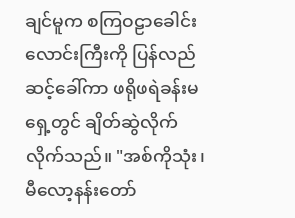ချင်မူက စကြဝဠာခေါင်းလောင်းကြီးကို ပြန်လည်ဆင့်ခေါ်ကာ ဖရိုဖရဲခန်းမရှေ့တွင် ချိတ်ဆွဲလိုက်လိုက်သည်။ "အစ်ကိုသုံး၊ မီလော့နန်းတော်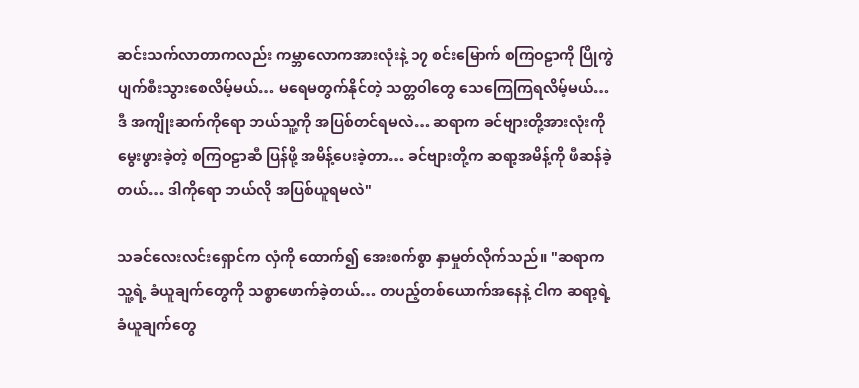ဆင်းသက်လာတာကလည်း ကမ္ဘာလောကအားလုံးနဲ့ ၁၇ စင်းမြောက် စကြဝဠာကို ပြိုကွဲပျက်စီးသွားစေလိမ့်မယ်… မရေမတွက်နိုင်တဲ့ သတ္တဝါတွေ သေကြေကြရလိမ့်မယ်… ဒီ အကျိုးဆက်ကိုရော ဘယ်သူ့ကို အပြစ်တင်ရမလဲ… ဆရာက ခင်ဗျားတို့အားလုံးကို မွေးဖွားခဲ့တဲ့ စကြဝဠာဆီ ပြန်ဖို့ အမိန့်ပေးခဲ့တာ… ခင်ဗျားတို့က ဆရာ့အမိန့်ကို ဖီဆန်ခဲ့တယ်… ဒါကိုရော ဘယ်လို အပြစ်ယူရမလဲ"

သခင်လေးလင်းရှောင်က လှံကို ထောက်၍ အေးစက်စွာ နှာမှုတ်လိုက်သည်။ "ဆရာက သူ့ရဲ့ ခံယူချက်တွေကို သစ္စာဖောက်ခဲ့တယ်… တပည့်တစ်ယောက်အနေနဲ့ ငါက ဆရာ့ရဲ့ ခံယူချက်တွေ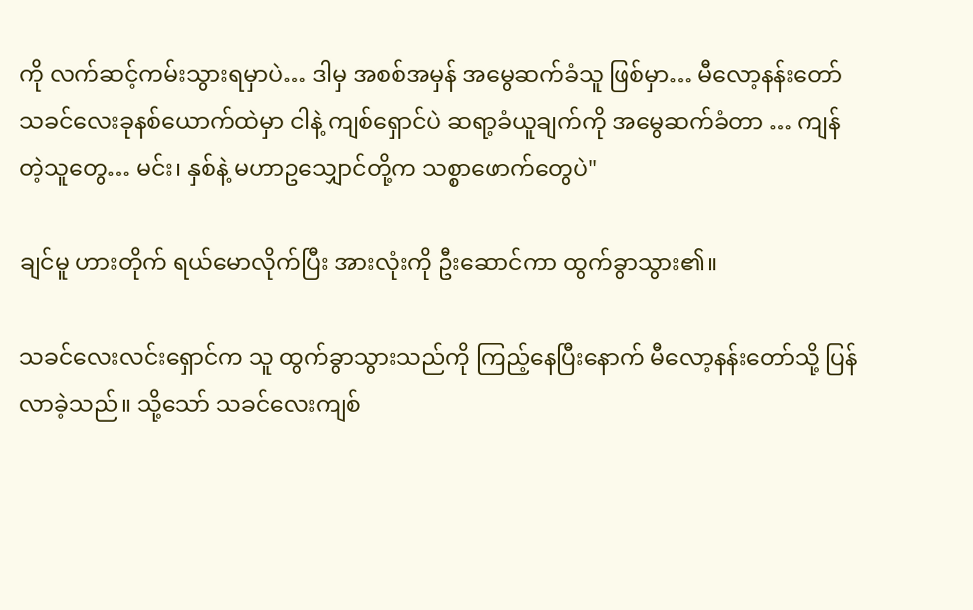ကို လက်ဆင့်ကမ်းသွားရမှာပဲ… ဒါမှ အစစ်အမှန် အမွေဆက်ခံသူ ဖြစ်မှာ… မီလော့နန်းတော် သခင်လေးခုနစ်ယောက်ထဲမှာ ငါနဲ့ ကျစ်ရှောင်ပဲ ဆရာ့ခံယူချက်ကို အမွေဆက်ခံတာ … ကျန်တဲ့သူတွေ… မင်း၊ နှစ်နဲ့ မဟာဥသျှောင်တို့က သစ္စာဖောက်တွေပဲ"

ချင်မူ ဟားတိုက် ရယ်မောလိုက်ပြီး အားလုံးကို ဦးဆောင်ကာ ထွက်ခွာသွား၏။

သခင်လေးလင်းရှောင်က သူ ထွက်ခွာသွားသည်ကို ကြည့်နေပြီးနောက် မီလော့နန်းတော်သို့ ပြန်လာခဲ့သည်။ သို့သော် သခင်လေးကျစ်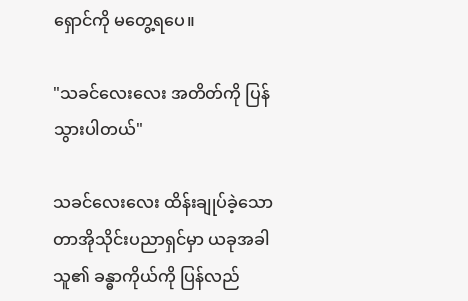ရှောင်ကို မတွေ့ရပေ။

"သခင်လေးလေး အတိတ်ကို ပြန်သွားပါတယ်"

သခင်လေးလေး ထိန်းချုပ်ခဲ့သော တာအိုသိုင်းပညာရှင်မှာ ယခုအခါ သူ၏ ခန္ဓာကိုယ်ကို ပြန်လည်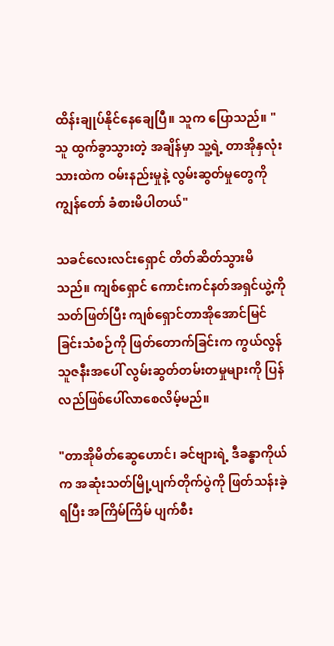ထိန်းချုပ်နိုင်နေချေပြီ။ သူက ပြောသည်။ "သူ ထွက်ခွာသွားတဲ့ အချိန်မှာ သူ့ရဲ့ တာအိုနှလုံးသားထဲက ဝမ်းနည်းမှုနဲ့ လွမ်းဆွတ်မှုတွေကို ကျွန်တော် ခံစားမိပါတယ်"

သခင်လေးလင်းရှောင် တိတ်ဆိတ်သွားမိသည်။ ကျစ်ရှောင် ကောင်းကင်နတ်အရှင်ယွဲ့ကို သတ်ဖြတ်ပြီး ကျစ်ရှောင်တာအိုအောင်မြင်ခြင်းသံစဉ်ကို ဖြတ်တောက်ခြင်းက ကွယ်လွန်သူဇနီးအပေါ် လွမ်းဆွတ်တမ်းတမှုများကို ပြန်လည်ဖြစ်ပေါ်လာစေလိမ့်မည်။

"တာအိုမိတ်ဆွေဟောင်၊ ခင်ဗျားရဲ့ ဒီခန္ဓာကိုယ်က အဆုံးသတ်မြို့ပျက်တိုက်ပွဲကို ဖြတ်သန်းခဲ့ရပြီး အကြိမ်ကြိမ် ပျက်စီး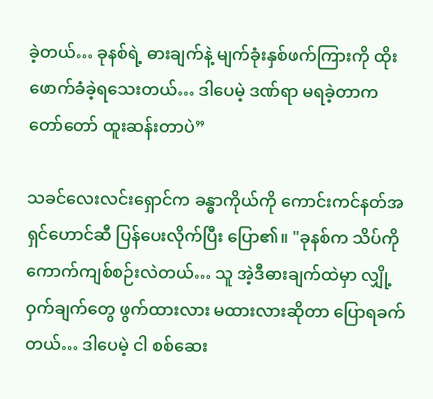ခဲ့တယ်… ခုနစ်ရဲ့ ဓားချက်နဲ့ မျက်ခုံးနှစ်ဖက်ကြားကို ထိုးဖောက်ခံခဲ့ရသေးတယ်… ဒါပေမဲ့ ဒဏ်ရာ မရခဲ့တာက တော်တော် ထူးဆန်းတာပဲ”

သခင်လေးလင်းရှောင်က ခန္ဓာကိုယ်ကို ကောင်းကင်နတ်အရှင်ဟောင်ဆီ ပြန်ပေးလိုက်ပြီး ပြော၏။ "ခုနစ်က သိပ်ကို ကောက်ကျစ်စဉ်းလဲတယ်… သူ အဲ့ဒီဓားချက်ထဲမှာ လျှို့ဝှက်ချက်တွေ ဖွက်ထားလား မထားလားဆိုတာ ပြောရခက်တယ်… ဒါပေမဲ့ ငါ စစ်ဆေး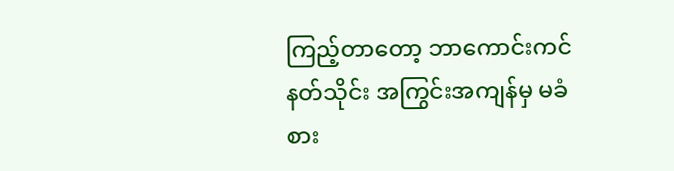ကြည့်တာတော့ ဘာကောင်းကင်နတ်သိုင်း အကြွင်းအကျန်မှ မခံစား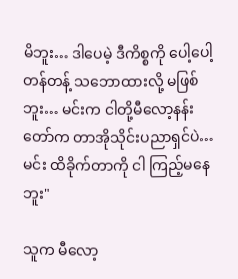မိဘူး… ဒါပေမဲ့ ဒီကိစ္စကို ပေါ့ပေါ့တန်တန့် သဘောထားလို့ မဖြစ်ဘူး… မင်းက ငါတို့မီလော့နန်းတော်က တာအိုသိုင်းပညာရှင်ပဲ… မင်း ထိခိုက်တာကို ငါ ကြည့်မနေဘူး"

သူက မီလော့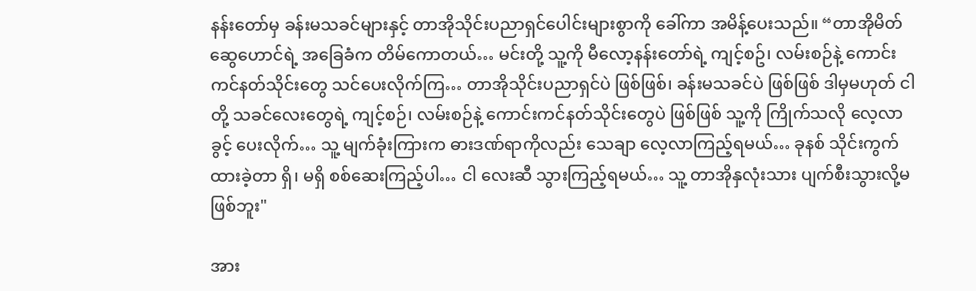နန်းတော်မှ ခန်းမသခင်များနှင့် တာအိုသိုင်းပညာရှင်ပေါင်းများစွာကို ခေါ်ကာ အမိန့်ပေးသည်။ “တာအိုမိတ်ဆွေဟောင်ရဲ့ အခြေခံက တိမ်ကောတယ်… မင်းတို့ သူ့ကို မီလော့နန်းတော်ရဲ့ ကျင့်စဥ်၊ လမ်းစဉ်နဲ့ ကောင်းကင်နတ်သိုင်းတွေ သင်ပေးလိုက်ကြ… တာအိုသိုင်းပညာရှင်ပဲ ဖြစ်ဖြစ်၊ ခန်းမသခင်ပဲ ဖြစ်ဖြစ် ဒါမှမဟုတ် ငါတို့ သခင်လေးတွေရဲ့ ကျင့်စဉ်၊ လမ်းစဉ်နဲ့ ကောင်းကင်နတ်သိုင်းတွေပဲ ဖြစ်ဖြစ် သူ့ကို ကြိုက်သလို လေ့လာခွင့် ပေးလိုက်… သူ့ မျက်ခုံးကြားက ဓားဒဏ်ရာကိုလည်း သေချာ လေ့လာကြည့်ရမယ်… ခုနစ် သိုင်းကွက်ထားခဲ့တာ ရှိ၊ မရှိ စစ်ဆေးကြည့်ပါ… ငါ လေးဆီ သွားကြည့်ရမယ်… သူ့ တာအိုနှလုံးသား ပျက်စီးသွားလို့မဖြစ်ဘူး"

အား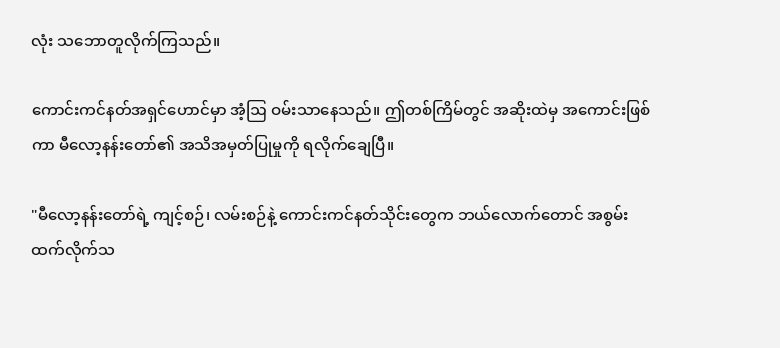လုံး သဘောတူလိုက်ကြသည်။

ကောင်းကင်နတ်အရှင်ဟောင်မှာ အံ့ဩ ဝမ်းသာနေသည်။ ဤတစ်ကြိမ်တွင် အဆိုးထဲမှ အကောင်းဖြစ်ကာ မီလော့နန်းတော်၏ အသိအမှတ်ပြုမှုကို ရလိုက်ချေပြီ။

"မီလော့နန်းတော်ရဲ့ ကျင့်စဉ်၊ လမ်းစဉ်နဲ့ ကောင်းကင်နတ်သိုင်းတွေက ဘယ်လောက်တောင် အစွမ်းထက်လိုက်သ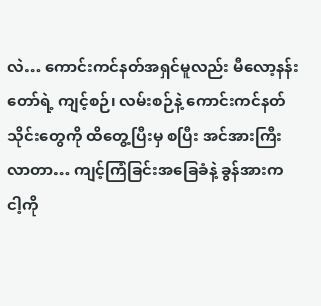လဲ… ကောင်းကင်နတ်အရှင်မူလည်း မီလော့နန်းတော်ရဲ့ ကျင့်စဉ်၊ လမ်းစဉ်နဲ့ ကောင်းကင်နတ်သိုင်းတွေကို ထိတွေ့ပြီးမှ စပြီး အင်အားကြီးလာတာ… ကျင့်ကြံခြင်းအခြေခံနဲ့ ခွန်အားက ငါ့ကို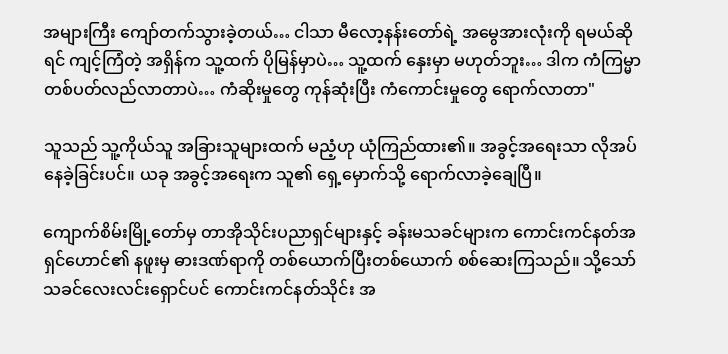အများကြီး ကျော်တက်သွားခဲ့တယ်… ငါသာ မီလော့နန်းတော်ရဲ့ အမွေအားလုံးကို ရမယ်ဆိုရင် ကျင့်ကြံတဲ့ အရှိန်က သူ့ထက် ပိုမြန်မှာပဲ… သူ့ထက် နှေးမှာ မဟုတ်ဘူး… ဒါက ကံကြမ္မာ တစ်ပတ်လည်လာတာပဲ… ကံဆိုးမှုတွေ ကုန်ဆုံးပြီး ကံကောင်းမှုတွေ ရောက်လာတာ"

သူသည် သူ့ကိုယ်သူ အခြားသူများထက် မညံ့ဟု ယုံကြည်ထား၏။ အခွင့်အရေးသာ လိုအပ်နေခဲ့ခြင်းပင်။ ယခု အခွင့်အရေးက သူ၏ ရှေ့မှောက်သို့ ရောက်လာခဲ့ချေပြီ။

ကျောက်စိမ်းမြို့တော်မှ တာအိုသိုင်းပညာရှင်များနှင့် ခန်းမသခင်များက ကောင်းကင်နတ်အရှင်ဟောင်၏ နဖူးမှ ဓားဒဏ်ရာကို တစ်ယောက်ပြီးတစ်ယောက် စစ်ဆေးကြသည်။ သို့သော် သခင်လေးလင်းရှောင်ပင် ကောင်းကင်နတ်သိုင်း အ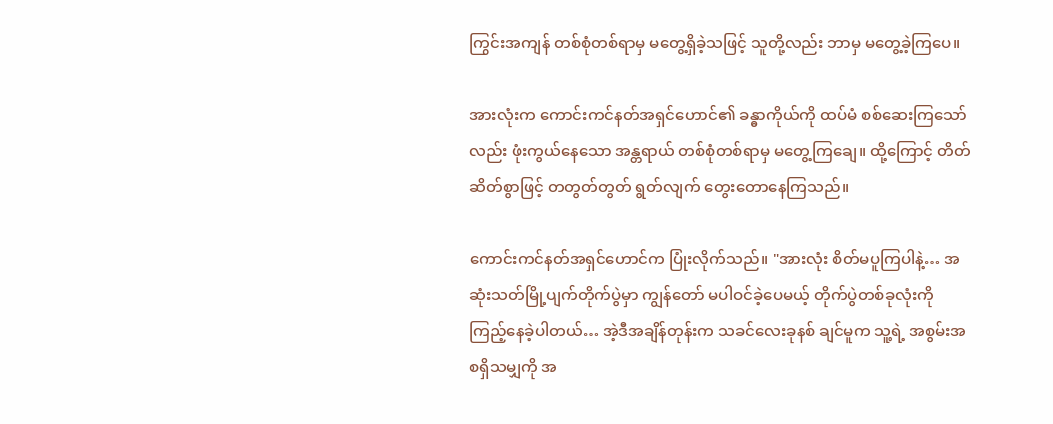ကြွင်းအကျန် တစ်စုံတစ်ရာမှ မတွေ့ရှိခဲ့သဖြင့် သူတို့လည်း ဘာမှ မတွေ့ခဲ့ကြပေ။

အားလုံးက ကောင်းကင်နတ်အရှင်ဟောင်၏ ခန္ဓာကိုယ်ကို ထပ်မံ စစ်ဆေးကြသော်လည်း ဖုံးကွယ်နေသော အန္တရာယ် တစ်စုံတစ်ရာမှ မတွေ့ကြချေ။ ထို့ကြောင့် တိတ်ဆိတ်စွာဖြင့် တတွတ်တွတ် ရွတ်လျက် တွေးတောနေကြသည်။

ကောင်းကင်နတ်အရှင်ဟောင်က ပြုံးလိုက်သည်။ "အားလုံး စိတ်မပူကြပါနဲ့… အဆုံးသတ်မြို့ပျက်တိုက်ပွဲမှာ ကျွန်တော် မပါဝင်ခဲ့ပေမယ့် တိုက်ပွဲတစ်ခုလုံးကို ကြည့်နေခဲ့ပါတယ်… အဲ့ဒီအချိန်တုန်းက သခင်လေးခုနစ် ချင်မူက သူ့ရဲ့ အစွမ်းအစရှိသမျှကို အ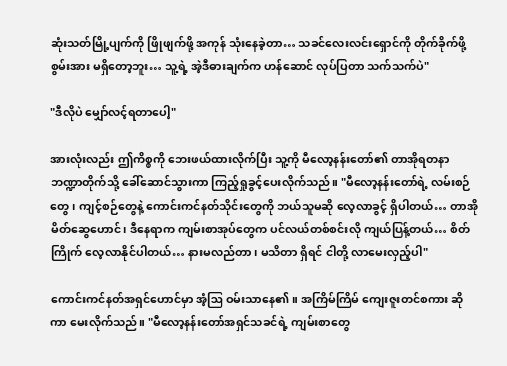ဆုံးသတ်မြို့ပျက်ကို ဖြိုဖျက်ဖို့ အကုန် သုံးနေခဲ့တာ… သခင်လေးလင်းရှောင်ကို တိုက်ခိုက်ဖို့ စွမ်းအား မရှိတော့ဘူး… သူ့ရဲ့ အဲ့ဒီဓားချက်က ဟန်ဆောင် လုပ်ပြတာ သက်သက်ပဲ"

"ဒီလိုပဲ မျှော်လင့်ရတာပေါ့"

အားလုံးလည်း ဤကိစ္စကို ဘေးဖယ်ထားလိုက်ပြီး သူ့ကို မီလော့နန်းတော်၏ တာအိုရတနာဘဏ္ဍာတိုက်သို့ ခေါ်ဆောင်သွားကာ ကြည့်ရှုခွင့်ပေးလိုက်သည်။ "မီလော့နန်းတော်ရဲ့ လမ်းစဉ်တွေ၊ ကျင့်စဉ်တွေနဲ့ ကောင်းကင်နတ်သိုင်းတွေကို ဘယ်သူမဆို လေ့လာခွင့် ရှိပါတယ်… တာအိုမိတ်ဆွေဟောင်၊ ဒီနေရာက ကျမ်းစာအုပ်တွေက ပင်လယ်တစ်စင်းလို ကျယ်ပြန့်တယ်… စိတ်ကြိုက် လေ့လာနိုင်ပါတယ်… နားမလည်တာ၊ မသိတာ ရှိရင် ငါတို့ လာမေးလှည့်ပါ"

ကောင်းကင်နတ်အရှင်ဟောင်မှာ အံ့ဩ ဝမ်းသာနေ၏။ အကြိမ်ကြိမ် ကျေးဇူးတင်စကား ဆိုကာ မေးလိုက်သည်။ "မီလော့နန်းတော်အရှင်သခင်ရဲ့ ကျမ်းစာတွေ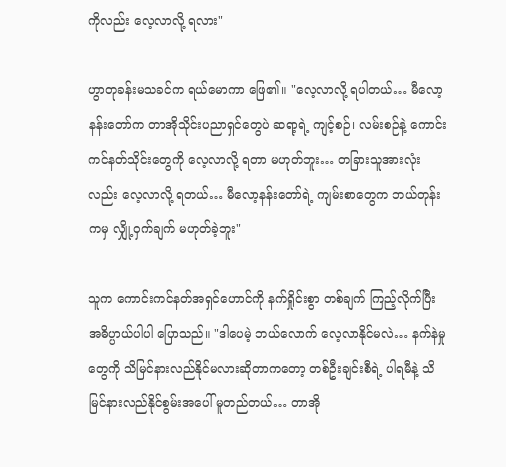ကိုလည်း လေ့လာလို့ ရလား"

ဟွာတုခန်းမသခင်က ရယ်မောကာ ဖြေ၏။ "လေ့လာလို့ ရပါတယ်… မီလော့နန်းတော်က တာအိုသိုင်းပညာရှင်တွေပဲ ဆရာ့ရဲ့ ကျင့်စဉ်၊ လမ်းစဉ်နဲ့ ကောင်းကင်နတ်သိုင်းတွေကို လေ့လာလို့ ရတာ မဟုတ်ဘူး… တခြားသူအားလုံးလည်း လေ့လာလို့ ရတယ်… မီလော့နန်းတော်ရဲ့ ကျမ်းစာတွေက ဘယ်တုန်းကမှ လျှို့ဝှက်ချက် မဟုတ်ခဲ့ဘူး"

သူက ကောင်းကင်နတ်အရှင်ဟောင်ကို နက်ရှိုင်းစွာ တစ်ချက် ကြည့်လိုက်ပြီး အဓိပ္ပာယ်ပါပါ ပြောသည်။ "ဒါပေမဲ့ ဘယ်လောက် လေ့လာနိုင်မလဲ… နက်နဲမှုတွေကို သိမြင်နားလည်နိုင်မလားဆိုတာကတော့ တစ်ဦးချင်းစီရဲ့ ပါရမီနဲ့ သိမြင်နားလည်နိုင်စွမ်းအပေါ် မူတည်တယ်… တာအို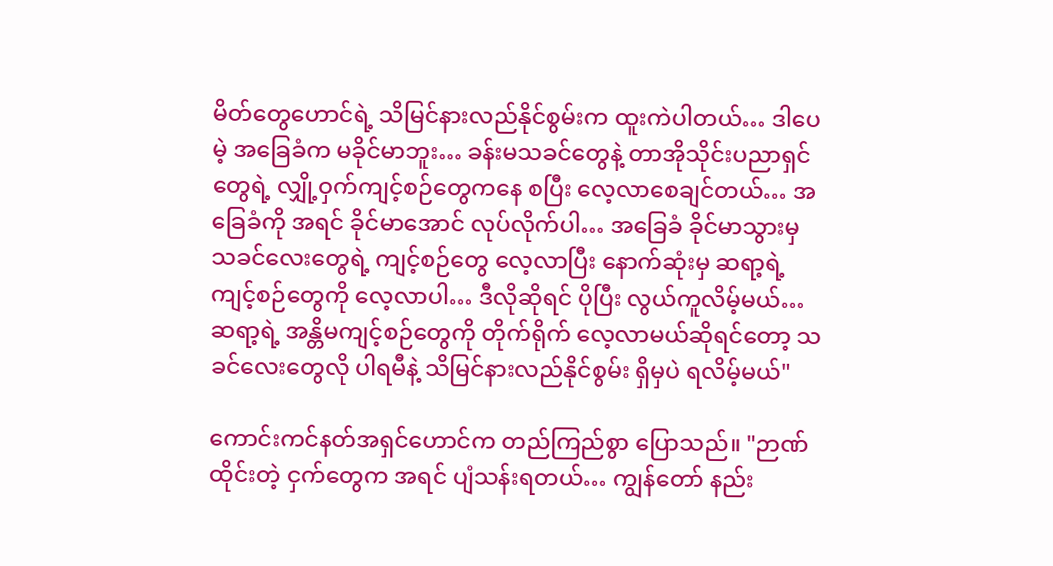မိတ်တွေဟောင်ရဲ့ သိမြင်နားလည်နိုင်စွမ်းက ထူးကဲပါတယ်… ဒါပေမဲ့ အခြေခံက မခိုင်မာဘူး… ခန်းမသခင်တွေနဲ့ တာအိုသိုင်းပညာရှင်တွေရဲ့ လျှို့ဝှက်ကျင့်စဉ်တွေကနေ စပြီး လေ့လာစေချင်တယ်… အခြေခံကို အရင် ခိုင်မာအောင် လုပ်လိုက်ပါ… အခြေခံ ခိုင်မာသွားမှ သခင်လေးတွေရဲ့ ကျင့်စဉ်တွေ လေ့လာပြီး နောက်ဆုံးမှ ဆရာ့ရဲ့ ကျင့်စဉ်တွေကို လေ့လာပါ… ဒီလိုဆိုရင် ပိုပြီး လွယ်ကူလိမ့်မယ်… ဆရာ့ရဲ့ အန္တိမကျင့်စဉ်တွေကို တိုက်ရိုက် လေ့လာမယ်ဆိုရင်တော့ သခင်လေးတွေလို ပါရမီနဲ့ သိမြင်နားလည်နိုင်စွမ်း ရှိမှပဲ ရလိမ့်မယ်"

ကောင်းကင်နတ်အရှင်ဟောင်က တည်ကြည်စွာ ပြောသည်။ "ဉာဏ်ထိုင်းတဲ့ ငှက်တွေက အရင် ပျံသန်းရတယ်… ကျွန်တော် နည်း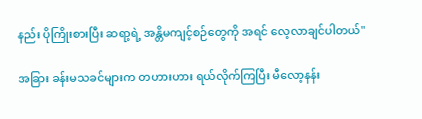နည်း ပိုကြိုးစားပြီး ဆရာ့ရဲ့ အန္တိမကျင့်စဉ်တွေကို အရင် လေ့လာချင်ပါတယ်"

အခြား ခန်းမသခင်များက တဟားဟား ရယ်လိုက်ကြပြီး မီလော့နန်း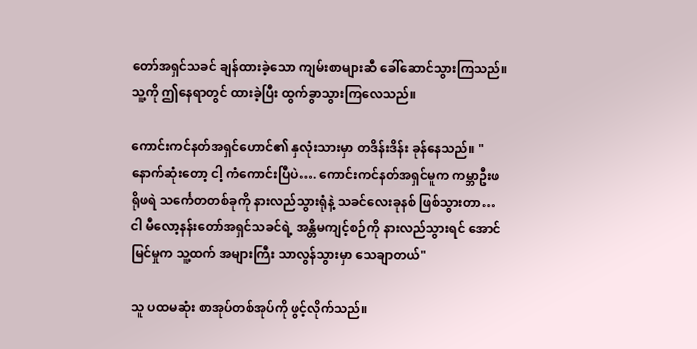တော်အရှင်သခင် ချန်ထားခဲ့သော ကျမ်းစာများ‌ဆီ ခေါ်ဆောင်သွားကြသည်။ သူ့ကို ဤနေရာတွင် ထားခဲ့ပြီး ထွက်ခွာသွားကြလေသည်။

ကောင်းကင်နတ်အရှင်ဟောင်၏ နှလုံးသားမှာ တဒိန်းဒိန်း ခုန်နေသည်။ "နောက်ဆုံးတော့ ငါ့ ကံကောင်းပြီပဲ…. ကောင်းကင်နတ်အရှင်မူက ကမ္ဘာဦးဖရိုဖရဲ သင်္ကေတတစ်ခုကို နားလည်သွားရုံနဲ့ သခင်လေးခုနစ် ဖြစ်သွားတာ… ငါ မီလော့နန်းတော်အရှင်သခင်ရဲ့ အန္တိမကျင့်စဉ်ကို နားလည်သွားရင် အောင်မြင်မှုက သူ့ထက် အများကြီး သာလွန်သွားမှာ သေချာတယ်"

သူ ပထမဆုံး စာအုပ်တစ်အုပ်ကို ဖွင့်လိုက်သည်။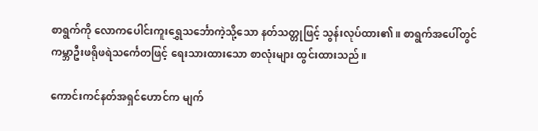စာရွက်ကို လောကပေါင်းကူးရွှေသင်္ဘောကဲ့သို့သော နတ်သတ္တုဖြင့် သွန်းလုပ်ထား၏။ စာရွက်အပေါ်တွင် ကမ္ဘာဦးဖရိုဖရဲသင်္ကေတဖြင့် ရေးသားထားသော စာလုံးများ ထွင်းထားသည်။

ကောင်းကင်နတ်အရှင်ဟောင်က မျက်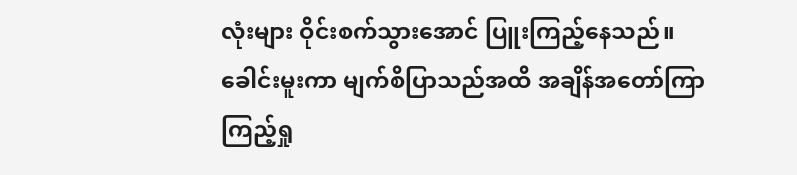လုံးများ ဝိုင်းစက်သွားအောင် ပြူးကြည့်နေသည်။ ခေါင်းမူးကာ မျက်စိပြာသည်အထိ အချိန်အတော်ကြာ ကြည့်ရှု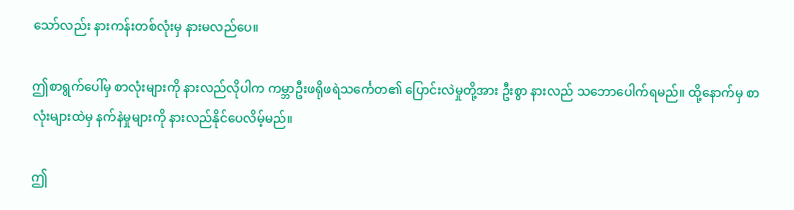သော်လည်း နားကန်းတစ်လုံးမှ နားမလည်ပေ။

ဤစာရွက်ပေါ်မှ စာလုံးများကို နားလည်လိုပါက ကမ္ဘာဦးဖရိုဖရဲသင်္ကေတ၏ ပြောင်းလဲမှုတို့အား ဦးစွာ နားလည် သဘောပေါက်ရမည်။ ထို့နောက်မှ စာလုံးများထဲမှ နက်နဲမှုများကို နားလည်နိုင်ပေလိမ့်မည်။

ဤ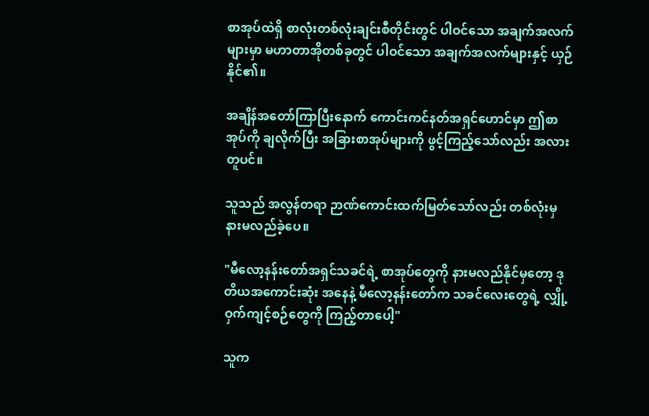စာအုပ်ထဲရှိ စာလုံးတစ်လုံးချင်းစီတိုင်းတွင် ပါဝင်သော အချက်အလက်များမှာ မဟာတာအိုတစ်ခုတွင် ပါဝင်သော အချက်အလက်များနှင့် ယှဉ်နိုင်၏။

အချိန်အတော်ကြာပြီးနောက် ကောင်းကင်နတ်အရှင်ဟောင်မှာ ဤစာအုပ်ကို ချလိုက်ပြီး အခြားစာအုပ်များကို ဖွင့်ကြည့်သော်လည်း အလားတူပင်။

သူသည် အလွန်တရာ ဉာဏ်ကောင်းထက်မြတ်သော်လည်း တစ်လုံးမှ နားမလည်ခဲ့ပေ။

"မီလော့နန်းတော်အရှင်သခင်ရဲ့ စာအုပ်တွေကို နားမလည်နိုင်မှတော့ ဒုတိယအကောင်းဆုံး အနေနဲ့ မီလော့နန်းတော်က သခင်လေးတွေရဲ့ လျှို့ဝှက်ကျင့်စဉ်တွေကို ကြည့်တာပေါ့"

သူက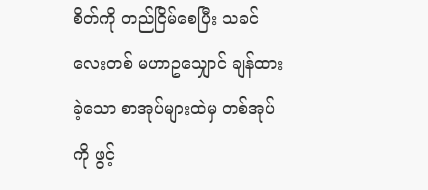စိတ်ကို တည်ငြိမ်စေပြီး သခင်လေးတစ် မဟာဥသျှောင် ချန်ထားခဲ့သော စာအုပ်များထဲမှ တစ်အုပ်ကို ဖွင့်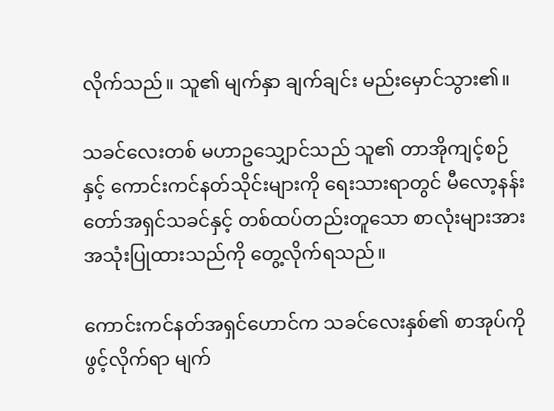လိုက်သည်။ သူ၏ မျက်နှာ ချက်ချင်း မည်းမှောင်သွား၏။

သခင်လေးတစ် မဟာဥသျှောင်သည် သူ၏ တာအိုကျင့်စဉ်နှင့် ကောင်းကင်နတ်သိုင်းများကို ရေးသားရာတွင် မီလော့နန်းတော်အရှင်သခင်နှင့် တစ်ထပ်တည်းတူသော စာလုံးများအား အသုံးပြုထားသည်ကို တွေ့လိုက်ရသည်။

ကောင်းကင်နတ်အရှင်ဟောင်က သခင်လေးနှစ်၏ စာအုပ်ကို ဖွင့်လိုက်ရာ မျက်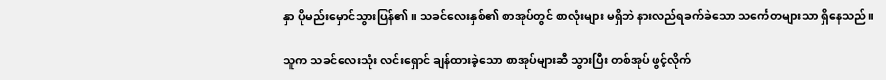နှာ ပိုမည်းမှောင်သွားပြန်၏။ သခင်လေးနှစ်၏ စာအုပ်တွင် စာလုံးများ မရှိဘဲ နားလည်ရခက်ခဲသော သင်္ကေတများသာ ရှိနေသည်။

သူက သခင်လေးသုံး လင်းရှောင် ချန်ထားခဲ့သော စာအုပ်များဆီ သွားပြီး တစ်အုပ် ဖွင့်လိုက်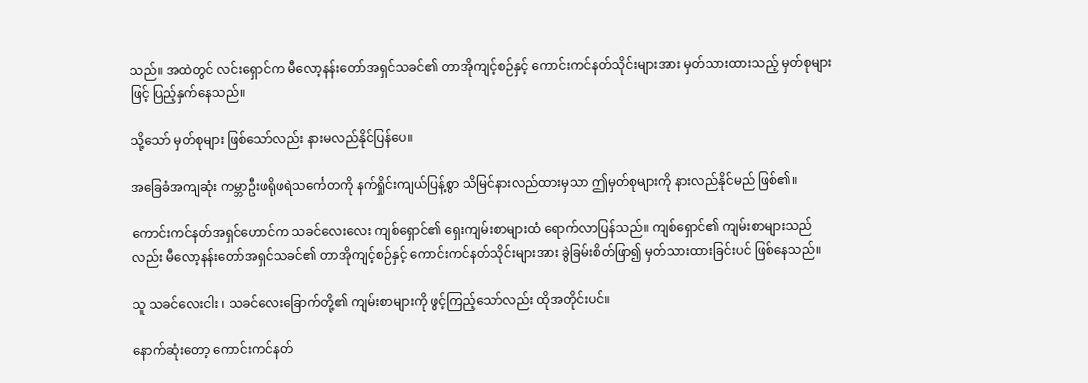သည်။ အထဲတွင် လင်းရှောင်က မီလော့နန်းတော်အရှင်သခင်၏ တာအိုကျင့်စဉ်နှင့် ကောင်းကင်နတ်သိုင်းများအား မှတ်သားထားသည့် မှတ်စုများဖြင့် ပြည့်နှက်နေသည်။

သို့သော် မှတ်စုများ ဖြစ်သော်လည်း နားမလည်နိုင်ပြန်ပေ။

အခြေခံအကျဆုံး ကမ္ဘာဦးဖရိုဖရဲသင်္ကေတကို နက်ရှိုင်းကျယ်ပြန့်စွာ သိမြင်နားလည်ထားမှသာ ဤမှတ်စုများကို နားလည်နိုင်မည် ဖြစ်၏။

ကောင်းကင်နတ်အရှင်ဟောင်က သခင်လေးလေး ကျစ်ရှောင်၏ ရှေးကျမ်းစာများထံ ရောက်လာပြန်သည်။ ကျစ်ရှောင်၏ ကျမ်းစာများသည်လည်း မီလော့နန်းတော်အရှင်သခင်၏ တာအိုကျင့်စဉ်နှင့် ကောင်းကင်နတ်သိုင်းများအား ခွဲခြမ်းစိတ်ဖြာ၍ မှတ်သားထားခြင်းပင် ဖြစ်နေသည်။

သူ သခင်လေးငါး ၊ သခင်လေးခြောက်တို့၏ ကျမ်းစာများကို ဖွင့်ကြည့်သော်လည်း ထိုအတိုင်းပင်။

နောက်ဆုံးတော့ ကောင်းကင်နတ်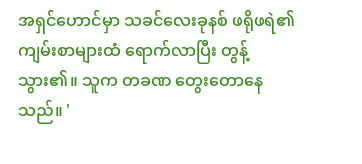အရှင်ဟောင်မှာ သခင်လေးခုနစ် ဖရိုဖရဲ၏ ကျမ်းစာများထံ ရောက်လာပြီး တွန့်သွား၏။ သူက တခဏ တွေးတောနေသည်။ '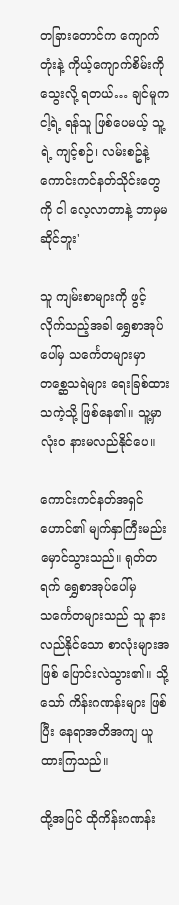တခြားတောင်က ကျောက်တုံးနဲ့ ကိုယ့်ကျောက်စိမ်းကို သွေးလို့ ရတယ်… ချင်မူက ငါ့ရဲ့ ရန်သူ ဖြစ်ပေမယ့် သူ့ရဲ့ ကျင့်စဉ်၊ လမ်းစဥ်နဲ့ ကောင်းကင်နတ်သိုင်းတွေကို ငါ လေ့လာတာနဲ့ ဘာမှမဆိုင်ဘူး'

သူ ကျမ်းစာများကို ဖွင့်လိုက်သည့်အခါ ရွှေစာအုပ်ပေါ်မှ သင်္ကေတများမှာ တစ္ဆေသရဲများ ရေးခြစ်ထားသကဲ့သို့ ဖြစ်နေ၏။ သူ့မှာ လုံးဝ နားမလည်နိုင်ပေ။

ကောင်းကင်နတ်အရှင်ဟောင်၏ မျက်နှာကြီးမည်းမှောင်သွားသည်။ ရုတ်တရက် ရွှေစာအုပ်ပေါ်မှ သင်္ကေတများသည် သူ နားလည်နိုင်သော စာလုံးများအဖြစ် ပြောင်းလဲသွား၏။ သို့သော် ကိန်းဂဏန်းများ ဖြစ်ပြီး နေရာအတိအကျ ယူထားကြသည်။

ထို့အပြင် ထိုကိန်းဂဏန်း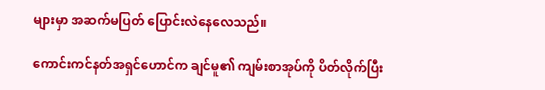များမှာ အဆက်မပြတ် ပြောင်းလဲနေလေသည်။

ကောင်းကင်နတ်အရှင်ဟောင်က ချင်မူ၏ ကျမ်းစာအုပ်ကို ပိတ်လိုက်ပြီး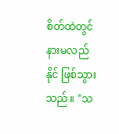စိတ်ထဲတွင် နားမလည်နိုင် ဖြစ်သွားသည်။ "သ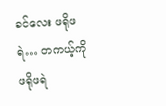ခင်လေး ဖရိုဖရဲ… တကယ့်ကို ဖရိုဖရဲ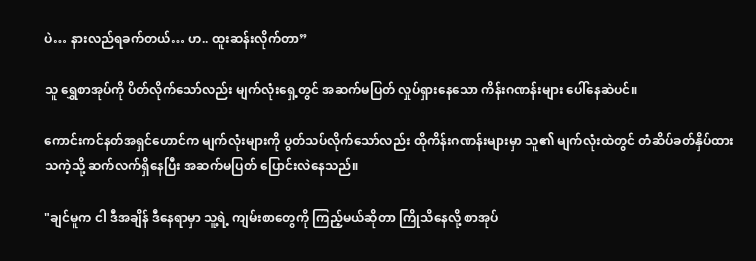ပဲ… နားလည်ရခက်တယ်… ဟ.. ထူးဆန်းလိုက်တာ”

သူ ရွှေစာအုပ်ကို ပိတ်လိုက်သော်လည်း မျက်လုံးရှေ့တွင် အဆက်မပြတ် လှုပ်ရှားနေသော ကိန်းဂဏန်းများ ပေါ်နေဆဲပင်။

ကောင်းကင်နတ်အရှင်ဟောင်က မျက်လုံးများကို ပွတ်သပ်လိုက်သော်လည်း ထိုကိန်းဂဏန်းများမှာ သူ၏ မျက်လုံးထဲတွင် တံဆိပ်ခတ်နှိပ်ထားသကဲ့သို့ ဆက်လက်ရှိနေပြီး အဆက်မပြတ် ပြောင်းလဲနေသည်။

"ချင်မူက ငါ ဒီအချိန် ဒီနေရာမှာ သူ့ရဲ့ ကျမ်းစာတွေကို ကြည့်မယ်ဆိုတာ ကြိုသိနေလို့ စာအုပ်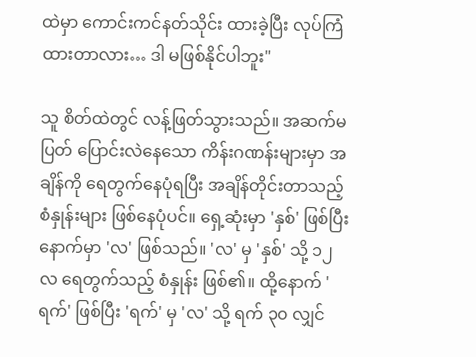ထဲမှာ ကောင်းကင်နတ်သိုင်း ထားခဲ့ပြီး လုပ်ကြံထားတာလား… ဒါ မဖြစ်နိုင်ပါဘူး"

သူ စိတ်ထဲတွင် လန့်ဖြတ်သွားသည်။ အဆက်မပြတ် ပြောင်းလဲနေသော ကိန်းဂဏန်းများမှာ အချိန်ကို ရေတွက်နေပုံရပြီး အချိန်တိုင်းတာသည့် စံနှုန်းများ ဖြစ်နေပုံပင်။ ရှေ့ဆုံးမှာ 'နှစ်' ဖြစ်ပြီး နောက်မှာ 'လ' ဖြစ်သည်။ 'လ' မှ 'နှစ်' သို့ ၁၂ လ ရေတွက်သည့် စံနှုန်း ဖြစ်၏။ ထို့နောက် 'ရက်' ဖြစ်ပြီး 'ရက်' မှ 'လ' သို့ ရက် ၃၀ လျှင်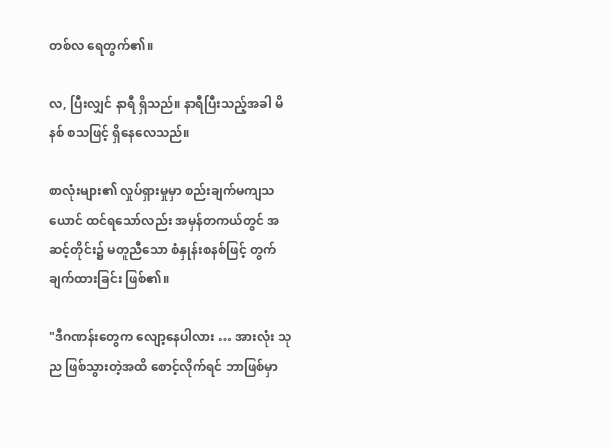တစ်လ ရေတွက်၏။

လ, ပြီးလျှင် နာရီ ရှိသည်။ နာရီပြီးသည့်အခါ မိနစ် စသဖြင့် ရှိနေလေသည်။

စာလုံးများ၏ လှုပ်ရှားမှုမှာ စည်းချက်မကျသယောင် ထင်ရသော်လည်း အမှန်တကယ်တွင် အဆင့်တိုင်း၌ မတူညီသော စံနှုန်းစနစ်ဖြင့် တွက်ချက်ထားခြင်း ဖြစ်၏။

"ဒီဂဏန်းတွေက လျော့နေပါလား … အားလုံး သုည ဖြစ်သွားတဲ့အထိ စောင့်လိုက်ရင် ဘာဖြစ်မှာ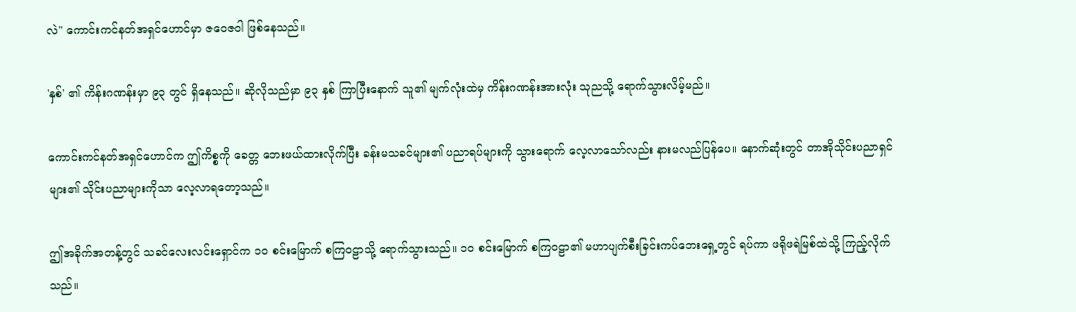လဲ" ကောင်းကင်နတ်အရှင်ဟောင်မှာ ဇဝေဇဝါ ဖြစ်နေသည်။

'နှစ်' ၏ ကိန်းဂဏန်းမှာ ၉၃ တွင် ရှိနေသည်။ ဆိုလိုသည်မှာ ၉၃ နှစ် ကြာပြီးနောက် သူ၏ မျက်လုံးထဲမှ ကိန်းဂဏန်းအားလုံး သုညသို့ ရောက်သွားလိမ့်မည်။

ကောင်းကင်နတ်အရှင်ဟောင်က ဤကိစ္စကို ခေတ္တ ဘေးဖယ်ထားလိုက်ပြီး ခန်းမသခင်များ၏ ပညာရပ်များကို သွားရောက် လေ့လာသော်လည်း နားမလည်ပြန်ပေ။ နောက်ဆုံးတွင် တာအိုသိုင်းပညာရှင်များ၏ သိုင်းပညာများကိုသာ လေ့လာရတော့သည်။

ဤအခိုက်အတန့်တွင် သခင်လေးလင်းရှောင်က ၁၀ စင်းမြောက် စကြ၀ဠာသို့ ရောက်သွားသည်။ ၁၀ စင်းမြောက် စကြ၀ဠာ၏ မဟာပျက်စီးခြင်းကပ်ဘေးရှေ့တွင် ရပ်ကာ ဖရိုဖရဲမြစ်ထဲသို့ ကြည့်လိုက်သည်။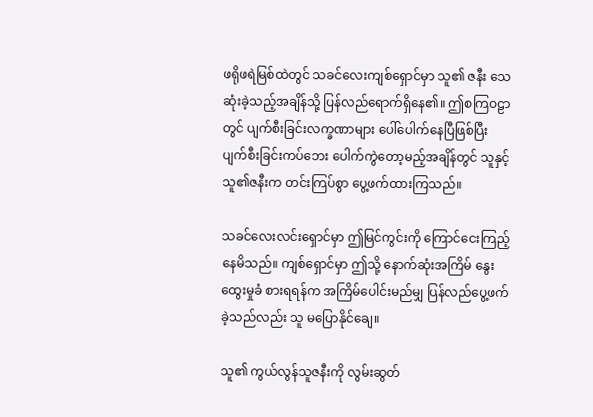ဖရိုဖရဲမြစ်ထဲတွင် သခင်လေးကျစ်ရှောင်မှာ သူ၏ ဇနီး သေဆုံးခဲ့သည့်အချိန်သို့ ပြန်လည်ရောက်ရှိနေ၏။ ဤစကြဝဠာတွင် ပျက်စီးခြင်းလက္ခဏာများ ပေါ်ပေါက်နေပြီဖြစ်ပြီး ပျက်စီးခြင်းကပ်ဘေး ပေါက်ကွဲတော့မည့်အချိန်တွင် သူနှင့် သူ၏ဇနီးက တင်းကြပ်စွာ ပွေ့ဖက်ထားကြသည်။

သခင်လေးလင်းရှောင်မှာ ဤမြင်ကွင်းကို ကြောင်ငေးကြည့်နေမိသည်။ ကျစ်ရှောင်မှာ ဤသို့ နောက်ဆုံးအကြိမ် နွေးထွေးမှုခံ စားရရန်က အကြိမ်ပေါင်းမည်မျှ ပြန်လည်ပွေ့ဖက်ခဲ့သည်လည်း သူ မပြောနိုင်ချေ။

သူ၏ ကွယ်လွန်သူဇနီးကို လွမ်းဆွတ်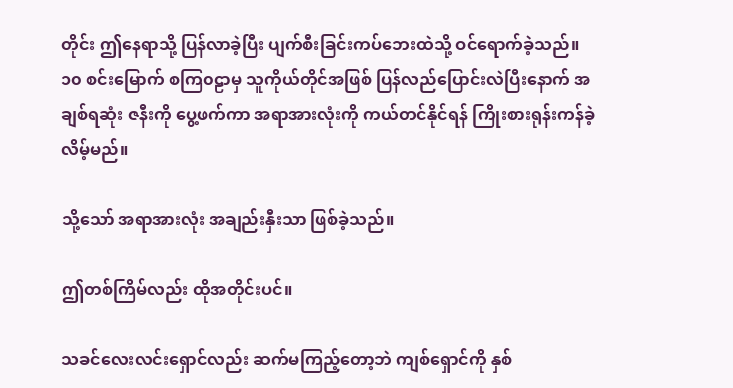တိုင်း ဤနေရာသို့ ပြန်လာခဲ့ပြီး ပျက်စီးခြင်းကပ်ဘေးထဲသို့ ဝင်ရောက်ခဲ့သည်။ ၁၀ စင်းမြောက် စကြ၀ဠာမှ သူကိုယ်တိုင်အဖြစ် ပြန်လည်ပြောင်းလဲပြီးနောက် အချစ်ရဆုံး ဇနီးကို ပွေ့ဖက်ကာ အရာအားလုံးကို ကယ်တင်နိုင်ရန် ကြိုးစားရုန်းကန်ခဲ့လိမ့်မည်။

သို့သော် အရာအားလုံး အချည်းနှီးသာ ဖြစ်ခဲ့သည်။

ဤတစ်ကြိမ်လည်း ထိုအတိုင်းပင်။

သခင်လေးလင်းရှောင်လည်း ဆက်မကြည့်တော့ဘဲ ကျစ်ရှောင်ကို နှစ်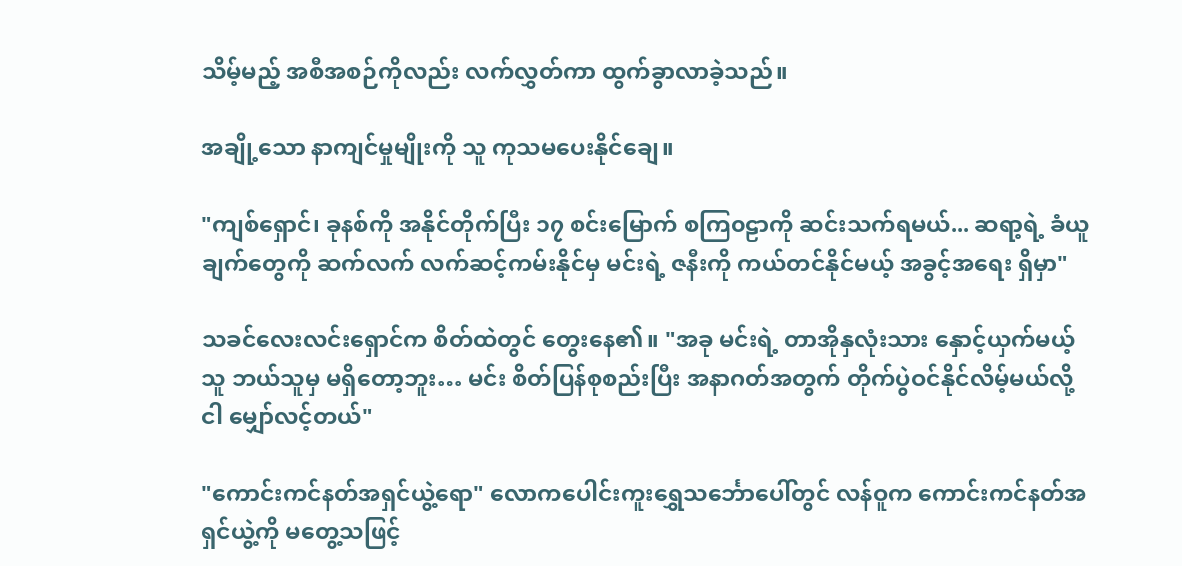သိမ့်မည့် အစီအစဉ်ကိုလည်း လက်လွှတ်ကာ ထွက်ခွာလာခဲ့သည်။

အချို့သော နာကျင်မှုမျိုးကို သူ ကုသမပေးနိုင်ချေ။

"ကျစ်ရှောင်၊ ခုနစ်ကို အနိုင်တိုက်ပြီး ၁၇ စင်းမြောက် စကြ၀ဠာကို ဆင်းသက်ရမယ်... ဆရာ့ရဲ့ ခံယူချက်တွေကို ဆက်လက် လက်ဆင့်ကမ်းနိုင်မှ မင်းရဲ့ ဇနီးကို ကယ်တင်နိုင်မယ့် အခွင့်အရေး ရှိမှာ"

သခင်လေးလင်းရှောင်က စိတ်ထဲတွင် တွေးနေ၏။ "အခု မင်းရဲ့ တာအိုနှလုံးသား နှောင့်ယှက်မယ့်သူ ဘယ်သူမှ မရှိတော့ဘူး… မင်း စိတ်ပြန်စုစည်းပြီး အနာဂတ်အတွက် တိုက်ပွဲဝင်နိုင်လိမ့်မယ်လို့ ငါ မျှော်လင့်တယ်"

"ကောင်းကင်နတ်အရှင်ယွဲ့ရော" လောကပေါင်းကူးရွှေသင်္ဘောပေါ်တွင် လန်ဝူက ကောင်းကင်နတ်အရှင်ယွဲ့ကို မတွေ့သဖြင့်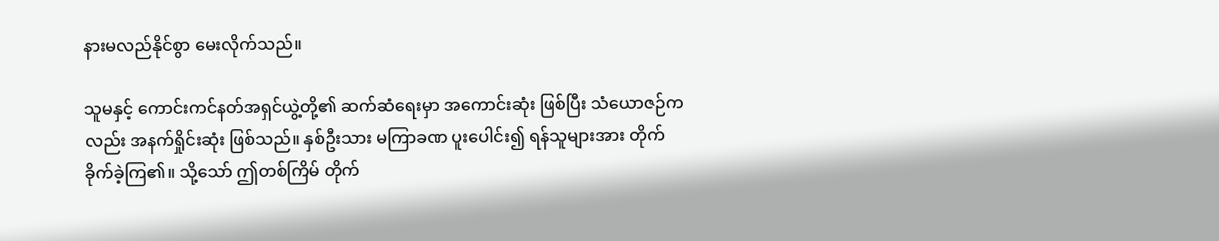နားမလည်နိုင်စွာ မေးလိုက်သည်။

သူမနှင့် ကောင်းကင်နတ်အရှင်ယွဲ့တို့၏ ဆက်ဆံရေးမှာ အကောင်းဆုံး ဖြစ်ပြီး သံယောဇဉ်ကလည်း အနက်ရှိုင်းဆုံး ဖြစ်သည်။ နှစ်ဦးသား မကြာခဏ ပူးပေါင်း၍ ရန်သူများအား တိုက်ခိုက်ခဲ့ကြ၏။ သို့သော် ဤတစ်ကြိမ် တိုက်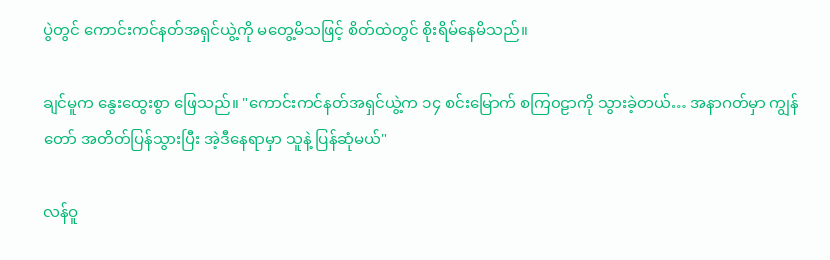ပွဲတွင် ကောင်းကင်နတ်အရှင်ယွဲ့ကို မတွေ့မိသဖြင့် စိတ်ထဲတွင် စိုးရိမ်နေမိသည်။

ချင်မူက နွေးထွေးစွာ ဖြေသည်။ "ကောင်းကင်နတ်အရှင်ယွဲ့က ၁၄ စင်းမြောက် စကြ၀ဠာကို သွားခဲ့တယ်… အနာဂတ်မှာ ကျွန်တော် အတိတ်ပြန်သွားပြီး အဲ့ဒီနေရာမှာ သူနဲ့ ပြန်ဆုံမယ်"

လန်ဝူ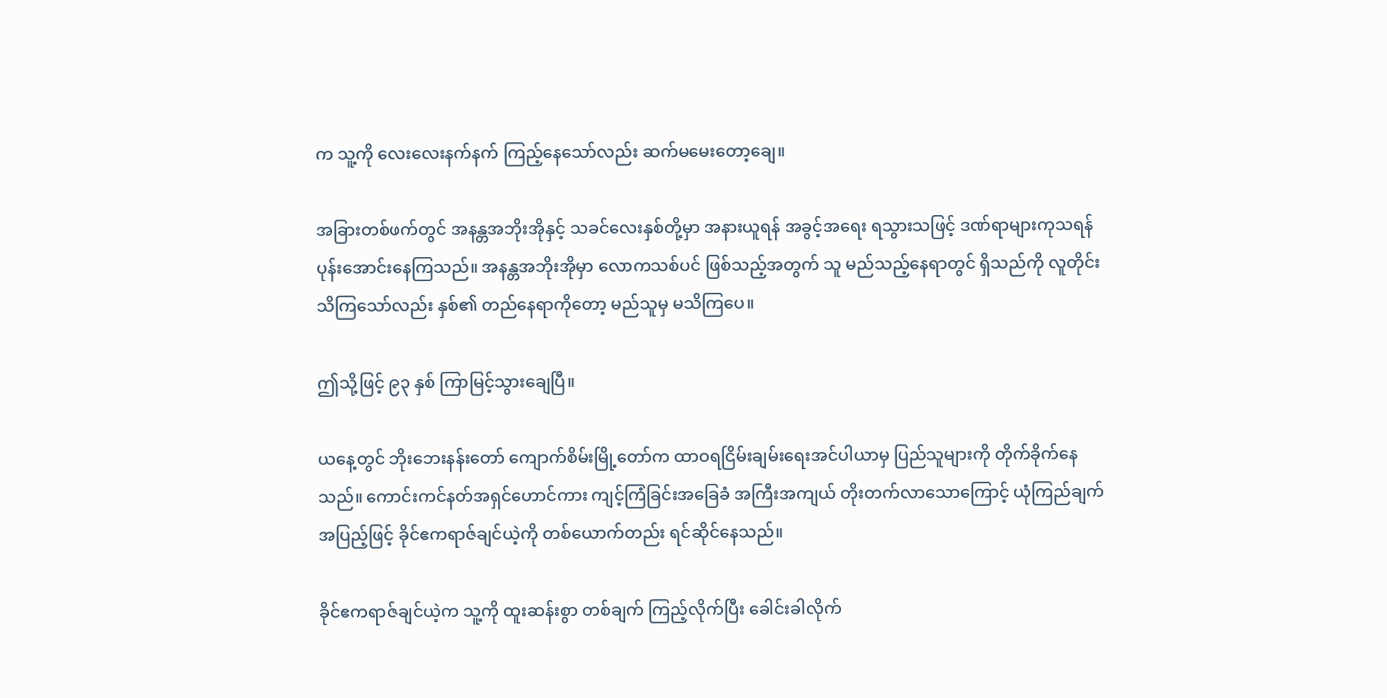က သူ့ကို လေးလေးနက်နက် ကြည့်နေသော်လည်း ဆက်မမေးတော့ချေ။

အခြားတစ်ဖက်တွင် အနန္တအဘိုးအိုနှင့် သခင်လေးနှစ်တို့မှာ အနားယူရန် အခွင့်အရေး ရသွားသဖြင့် ဒဏ်ရာများကုသရန် ပုန်းအောင်းနေကြသည်။ အနန္တအဘိုးအိုမှာ လောကသစ်ပင် ဖြစ်သည့်အတွက် သူ မည်သည့်နေရာတွင် ရှိသည်ကို လူတိုင်း သိကြသော်လည်း နှစ်၏ တည်နေရာကိုတော့ မည်သူမှ မသိကြပေ။

ဤသို့ဖြင့် ၉၃ နှစ် ကြာမြင့်သွားချေပြီ။

ယနေ့တွင် ဘိုးဘေးနန်းတော် ကျောက်စိမ်းမြို့တော်က ထာဝရငြိမ်းချမ်းရေးအင်ပါယာမှ ပြည်သူများကို တိုက်ခိုက်‌နေသည်။ ကောင်းကင်နတ်အရှင်ဟောင်ကား ကျင့်ကြံခြင်းအခြေခံ အကြီးအကျယ် တိုးတက်လာသောကြောင့် ယုံကြည်ချက်အပြည့်ဖြင့် ခိုင်ဧကရာဇ်ချင်ယဲ့ကို တစ်ယောက်တည်း ရင်ဆိုင်နေသည်။

ခိုင်ဧကရာဇ်ချင်ယဲ့က သူ့ကို ထူးဆန်းစွာ တစ်ချက် ကြည့်လိုက်ပြီး ခေါင်းခါလိုက်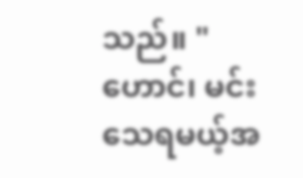သည်။ "ဟောင်၊ မင်း သေရမယ့်အ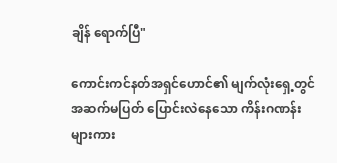ချိန် ရောက်ပြီ"

ကောင်းကင်နတ်အရှင်ဟောင်၏ မျက်လုံးရှေ့တွင် အဆက်မပြတ် ပြောင်းလဲနေသော ကိန်းဂဏန်းများကား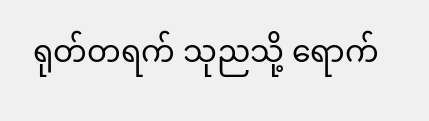ရုတ်တရက် သုညသို့ ရောက်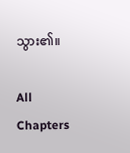သွား၏။

All Chapters